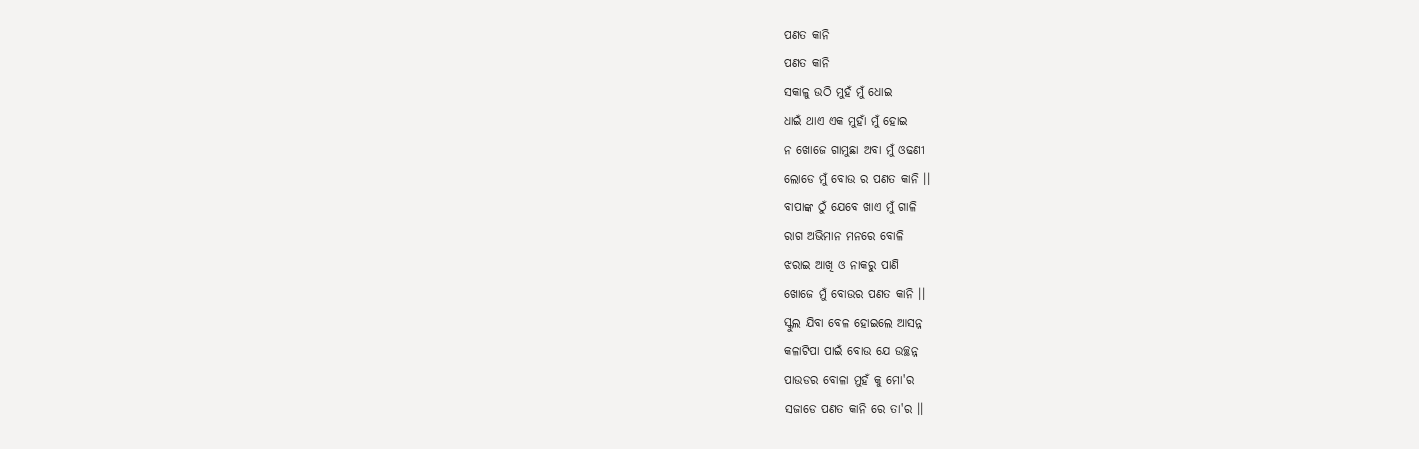ପଣତ କାନି
ପଣତ କାନି
ସକାଳୁ ଉଠି ମୁହଁ ମୁଁ ଧୋଇ
ଧାଇଁ ଥାଏ ଏକ ମୁହାଁ ମୁଁ ହୋଇ
ନ ଖୋଜେ ଗାମୁଛା ଅବା ମୁଁ ଓଢଣୀ
ଲୋଡେ ମୁଁ ବୋଉ ର ପଣତ କାନି ।।
ବାପାଙ୍କ ଠୁଁ ଯେବେ ଖାଏ ମୁଁ ଗାଳି
ରାଗ ଅଭିମାନ ମନରେ ବୋଳି
ଝରାଇ ଆଖି ଓ ନାକରୁ ପାଣି
ଖୋଜେ ମୁଁ ବୋଉର ପଣତ କାନି ।।
ସ୍କୁଲ ଯିବା ବେଳ ହୋଇଲେ ଆସନ୍ନ
କଳାଟିପା ପାଇଁ ବୋଉ ଯେ ଉଚ୍ଛନ୍ନ
ପାଉଡର ବୋଳା ମୁହଁ କୁ ମୋ'ର
ସଜାଡେ ପଣତ କାନି ରେ ତା'ର ।।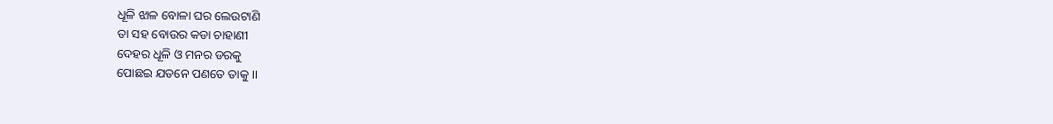ଧୂଳି ଝାଳ ବୋଳା ଘର ଲେଉଟାଣି
ତା ସହ ବୋଉର କଡା ଚାହାଣୀ
ଦେହର ଧୂଳି ଓ ମନର ଡରକୁ
ପୋଛଇ ଯତନେ ପଣତେ ତାକୁ ।।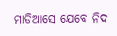ମାଡିଆସେ ଯେବେ ନିଦ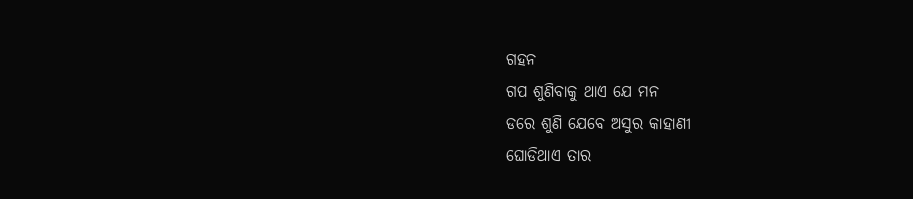ଗହନ
ଗପ ଶୁଣିବାକୁ ଥାଏ ଯେ ମନ
ଡରେ ଶୁଣି ଯେବେ ଅସୁର କାହାଣୀ
ଘୋଡିଥାଏ ତାର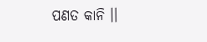ପଣତ କାନି ।।